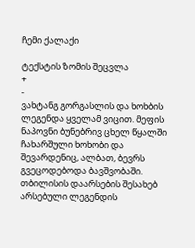ჩემი ქალაქი

ტექსტის ზომის შეცვლა
+
-
ვახტანგ გორგასლის და ხოხბის ლეგენდა ყველამ ვიცით. მეფის ნაპოვნი ბუნებრივ ცხელ წყალში ჩახარშული ხოხობი და შევარდენიც, ალბათ, ბევრს გვეცოდებოდა ბავშვობაში.
თბილისის დაარსების შესახებ არსებული ლეგენდის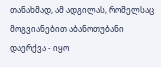თანახმად, ამ ადგილას, რომელსაც მოგვიანებით აბანოთუბანი დაერქვა - იყო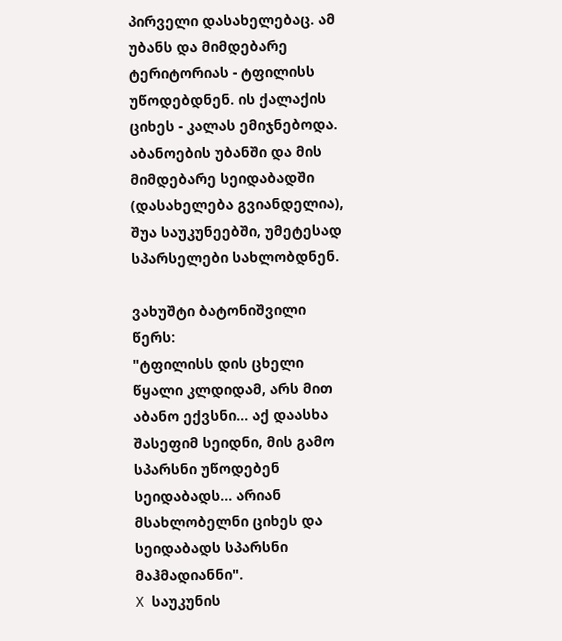პირველი დასახელებაც. ამ უბანს და მიმდებარე ტერიტორიას - ტფილისს უწოდებდნენ. ის ქალაქის ციხეს - კალას ემიჯნებოდა. აბანოების უბანში და მის მიმდებარე სეიდაბადში (დასახელება გვიანდელია), შუა საუკუნეებში, უმეტესად სპარსელები სახლობდნენ.

ვახუშტი ბატონიშვილი წერს:
"ტფილისს დის ცხელი წყალი კლდიდამ, არს მით აბანო ექვსნი... აქ დაასხა შასეფიმ სეიდნი, მის გამო სპარსნი უწოდებენ სეიდაბადს... არიან მსახლობელნი ციხეს და სეიდაბადს სპარსნი მაჰმადიანნი".
X საუკუნის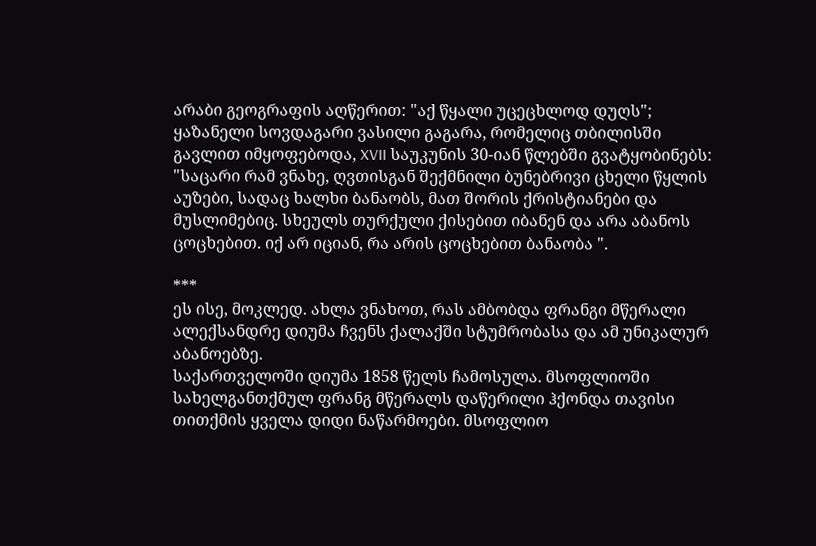არაბი გეოგრაფის აღწერით: "აქ წყალი უცეცხლოდ დუღს"; ყაზანელი სოვდაგარი ვასილი გაგარა, რომელიც თბილისში გავლით იმყოფებოდა, XVII საუკუნის 30-იან წლებში გვატყობინებს: "საცარი რამ ვნახე, ღვთისგან შექმნილი ბუნებრივი ცხელი წყლის აუზები, სადაც ხალხი ბანაობს, მათ შორის ქრისტიანები და მუსლიმებიც. სხეულს თურქული ქისებით იბანენ და არა აბანოს ცოცხებით. იქ არ იციან, რა არის ცოცხებით ბანაობა ".

***
ეს ისე, მოკლედ. ახლა ვნახოთ, რას ამბობდა ფრანგი მწერალი ალექსანდრე დიუმა ჩვენს ქალაქში სტუმრობასა და ამ უნიკალურ აბანოებზე.
საქართველოში დიუმა 1858 წელს ჩამოსულა. მსოფლიოში სახელგანთქმულ ფრანგ მწერალს დაწერილი ჰქონდა თავისი თითქმის ყველა დიდი ნაწარმოები. მსოფლიო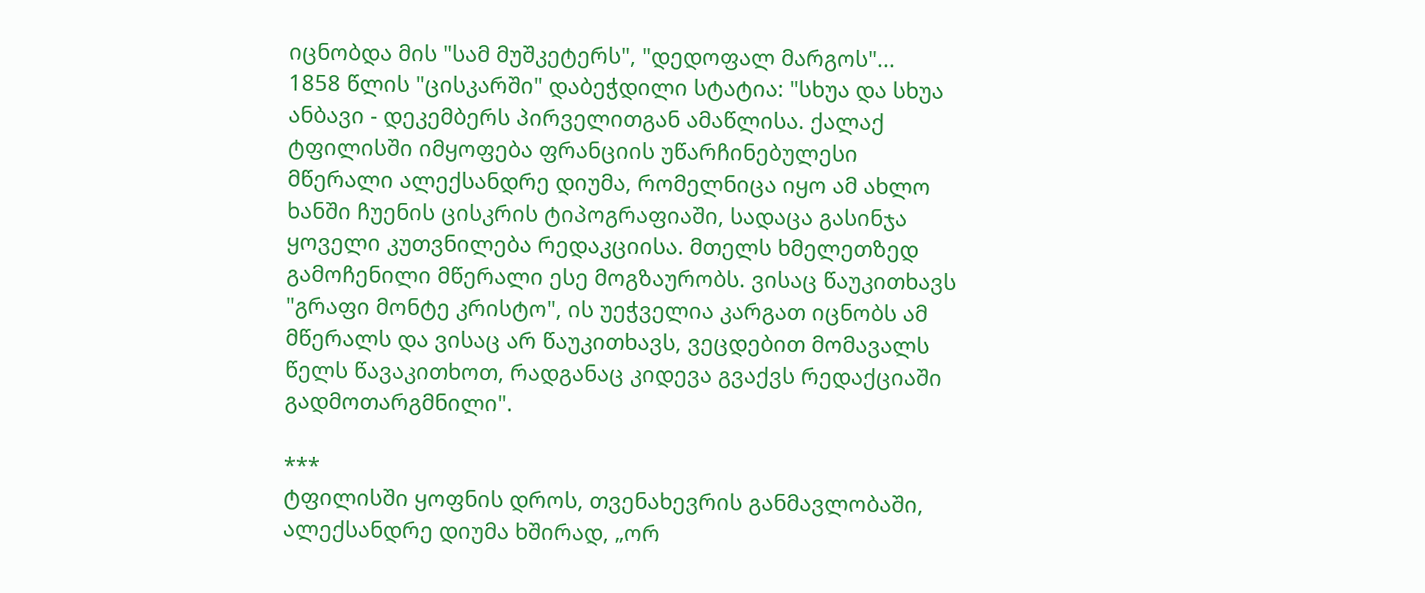იცნობდა მის "სამ მუშკეტერს", "დედოფალ მარგოს"...
1858 წლის "ცისკარში" დაბეჭდილი სტატია: "სხუა და სხუა ანბავი - დეკემბერს პირველითგან ამაწლისა. ქალაქ ტფილისში იმყოფება ფრანციის უწარჩინებულესი მწერალი ალექსანდრე დიუმა, რომელნიცა იყო ამ ახლო ხანში ჩუენის ცისკრის ტიპოგრაფიაში, სადაცა გასინჯა ყოველი კუთვნილება რედაკციისა. მთელს ხმელეთზედ გამოჩენილი მწერალი ესე მოგზაურობს. ვისაც წაუკითხავს "გრაფი მონტე კრისტო", ის უეჭველია კარგათ იცნობს ამ მწერალს და ვისაც არ წაუკითხავს, ვეცდებით მომავალს წელს წავაკითხოთ, რადგანაც კიდევა გვაქვს რედაქციაში გადმოთარგმნილი".

***
ტფილისში ყოფნის დროს, თვენახევრის განმავლობაში, ალექსანდრე დიუმა ხშირად, „ორ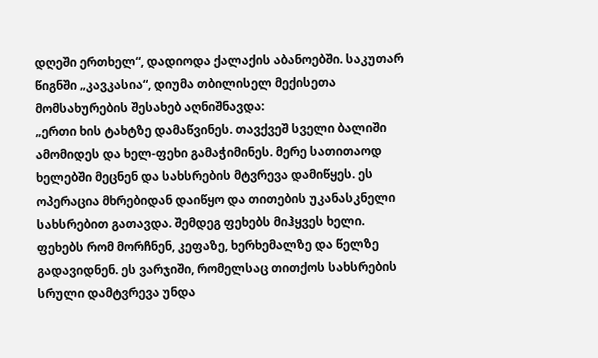დღეში ერთხელ“, დადიოდა ქალაქის აბანოებში. საკუთარ წიგნში „კავკასია“, დიუმა თბილისელ მექისეთა მომსახურების შესახებ აღნიშნავდა:
„ერთი ხის ტახტზე დამაწვინეს. თავქვეშ სველი ბალიში ამომიდეს და ხელ-ფეხი გამაჭიმინეს. მერე სათითაოდ ხელებში მეცნენ და სახსრების მტვრევა დამიწყეს. ეს ოპერაცია მხრებიდან დაიწყო და თითების უკანასკნელი სახსრებით გათავდა. შემდეგ ფეხებს მიჰყვეს ხელი. ფეხებს რომ მორჩნენ, კეფაზე, ხერხემალზე და წელზე გადავიდნენ. ეს ვარჯიში, რომელსაც თითქოს სახსრების სრული დამტვრევა უნდა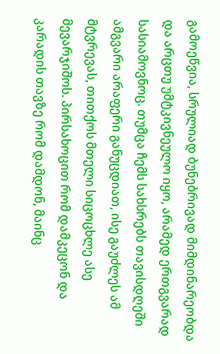გამოეწვია, სრულიად ბუნებრივად მიმდინარეობდა და არცთუ უმტკივნეულო იყო, არამედ ერთგვარად სასიამოვნოც. თუმცა ჩემს სახსრებს თავისდღეში ამგვარი არაფერი განუცდიათ, ისე გაუძლეს ამ მტვრევას, თითქოს მთელი სიცოცხლე ასე მევარჯიშოს. პირსახოცით რომ დამკეცონ და კარადის თავზე რომ დამდონ, მაინც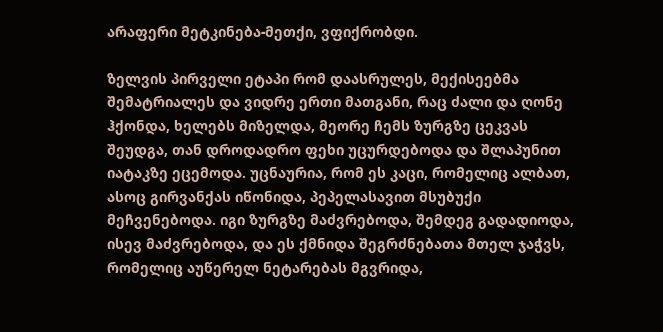არაფერი მეტკინება-მეთქი, ვფიქრობდი.

ზელვის პირველი ეტაპი რომ დაასრულეს, მექისეებმა შემატრიალეს და ვიდრე ერთი მათგანი, რაც ძალი და ღონე ჰქონდა, ხელებს მიზელდა, მეორე ჩემს ზურგზე ცეკვას შეუდგა, თან დროდადრო ფეხი უცურდებოდა და შლაპუნით იატაკზე ეცემოდა. უცნაურია, რომ ეს კაცი, რომელიც ალბათ, ასოც გირვანქას იწონიდა, პეპელასავით მსუბუქი მეჩვენებოდა. იგი ზურგზე მაძვრებოდა, შემდეგ გადადიოდა, ისევ მაძვრებოდა, და ეს ქმნიდა შეგრძნებათა მთელ ჯაჭვს, რომელიც აუწერელ ნეტარებას მგვრიდა,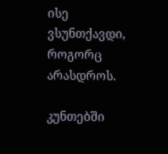ისე ვსუნთქავდი, როგორც არასდროს.

კუნთებში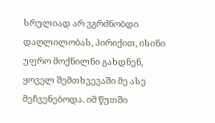სრულიად არ ვგრძნობდი დაღლილობას, პირიქით, ისინი უფრო მოქნილნი გახდნენ, ყოველ შემთხვევაში მე ასე მეჩვენებოდა. იმ წუთში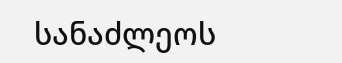სანაძლეოს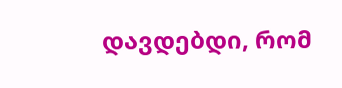დავდებდი, რომ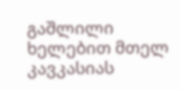გაშლილი ხელებით მთელ კავკასიას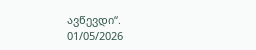ავწევდი“.
01/05/2026